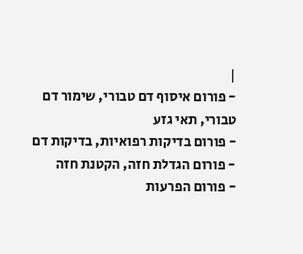|
- פורום איסוף דם טבורי, שימור דם טבורי, תאי גזע
- פורום בדיקות רפואיות, בדיקות דם
- פורום הגדלת חזה, הקטנת חזה
- פורום הפרעות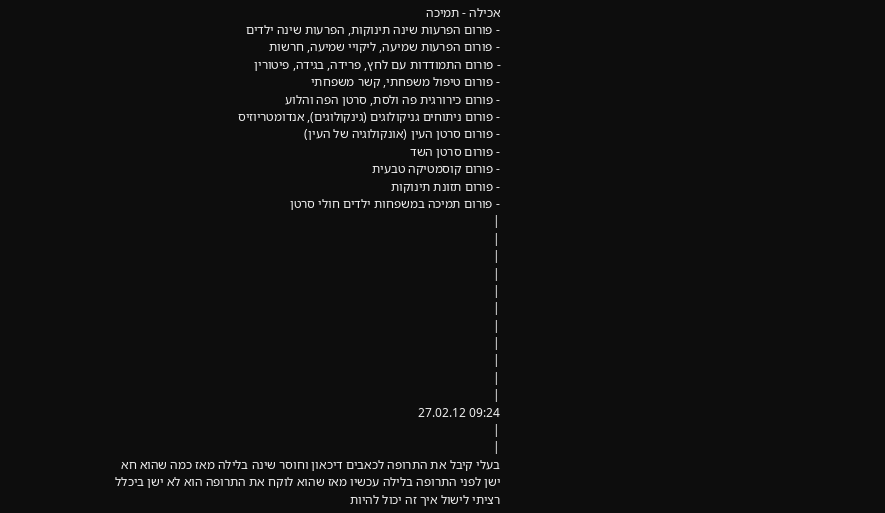אכילה - תמיכה
- פורום הפרעות שינה תינוקות, הפרעות שינה ילדים
- פורום הפרעות שמיעה, ליקויי שמיעה, חרשות
- פורום התמודדות עם לחץ, פרידה, בגידה, פיטורין
- פורום טיפול משפחתי, קשר משפחתי
- פורום כירורגית פה ולסת, סרטן הפה והלוע
- פורום ניתוחים גניקולוגים (גינקולוגים), אנדומטריוזיס
- פורום סרטן העין (אונקולוגיה של העין)
- פורום סרטן השד
- פורום קוסמטיקה טבעית
- פורום תזונת תינוקות
- פורום תמיכה במשפחות ילדים חולי סרטן
|
|
|
|
|
|
|
|
|
|
|
09:24 27.02.12
|
|
בעלי קיבל את התרופה לכאבים דיכאון וחוסר שינה בלילה מאז כמה שהוא חא ישן לפני התרופה בלילה עכשיו מאז שהוא לוקח את התרופה הוא לא ישן ביכלל רציתי לישול איך זה יכול להיות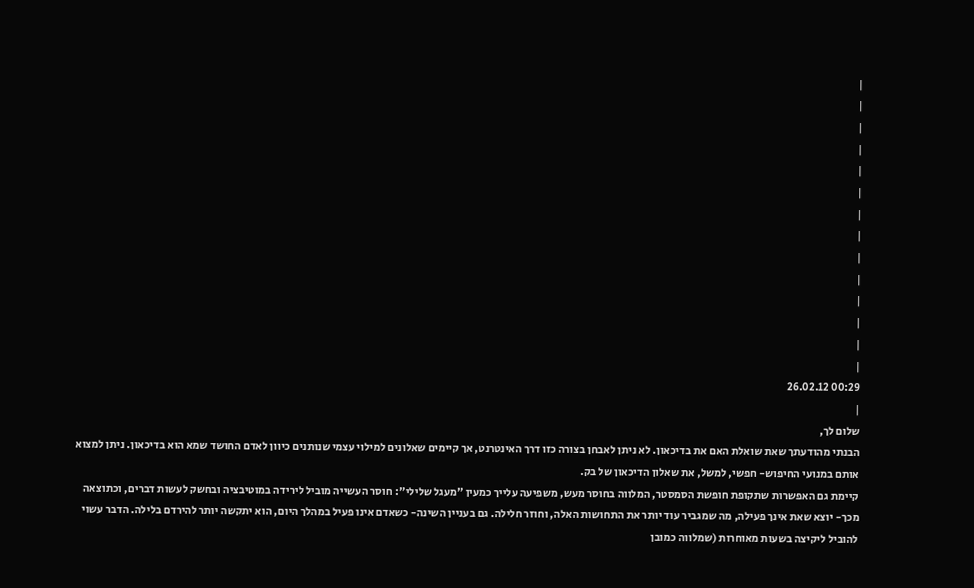|
|
|
|
|
|
|
|
|
|
|
|
|
|
00:29 26.02.12
|
שלום לך,
הבנתי מהודעתך שאת שואלת האם את בדיכאון. לא ניתן לאבחן בצורה כזו דרך האינטרנט, אך קיימים שאלונים למילוי עצמי שנותנים כיוון לאדם החושד שמא הוא בדיכאון. ניתן למצוא אותם במנועי החיפוש- חפשי, למשל, את שאלון הדיכאון של בק.
קיימת גם האפשרות שתקופת חופשת הסמסטר, המלווה בחוסר מעש, משפיעה עלייך כמעין "מעגל שלילי": חוסר העשייה מוביל לירידה במוטיבציה ובחשק לעשות דברים, וכתוצאה מכך- יוצא שאת אינך פעילה, מה שמגביר עוד יותר את התחושות האלה, וחוזר חלילה. גם בעניין השינה- כשאדם אינו פעיל במהלך היום, הוא יתקשה יותר להירדם בלילה. הדבר עשוי להוביל ליקיצה בשעות מאוחרות (שמלווה כמובן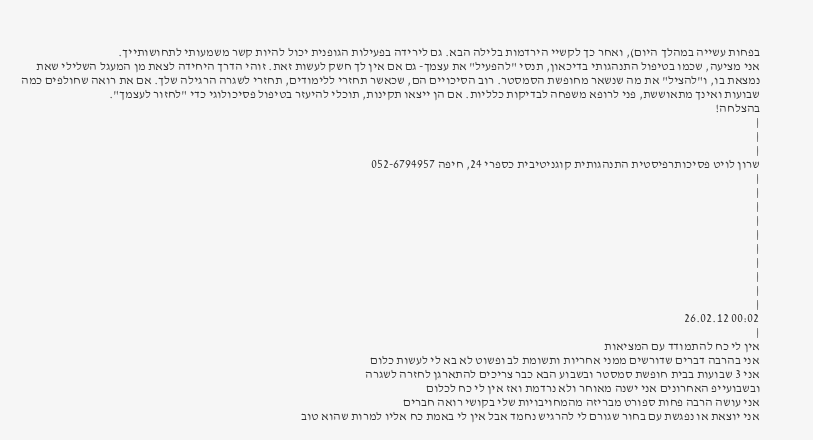בפחות עשייה במהלך היום), ואחר כך לקשיי הירדמות בלילה הבא. גם לירידה בפעילות הגופנית יכול להיות קשר משמעותי לתחושותייך.
אני מציעה, שכמו בטיפול התנהגותי בדיכאון, תנסי "להפעיל" את עצמך- גם אם אין לך חשק לעשות זאת. זוהי הדרך היחידה לצאת מן המעגל השלילי שאת נמצאת בו, ו"להציל" את מה שנשאר מחופשת הסמסטר. רוב הסיכויים הם, שכאשר תחזרי ללימודים, תחזרי לשגרה הרגילה שלך. אם את רואה שחולפים כמה שבועות ואינך מתאוששת, פני לרופא משפחה לבדיקות כלליות. אם הן ייצאו תקינות, תוכלי להיעזר בטיפול פסיכולוגי כדי "לחזור לעצמך".
בהצלחה!
|
|
|
שרון לויט פסיכותרפיסטית התנהגותית קוגניטיבית כספרי 24, חיפה 052-6794957
|
|
|
|
|
|
|
|
|
|
00:02 26.02.12
|
אין לי כח להתמודד עם המציאות
אני בהרבה דברים שדורשים ממני אחריות ותשומת לב ופשוט לא בא לי לעשות כלום
אני 3 שבועות בבית חופשת סמסטר ובשבוע הבא כבר צריכים להתארגן לחזרה לשגרה
ובשבועייפ האחרונים אני ישנה מאוחר ולא נרדמת ואז אין לי כח לכלום
אני עושה הרבה פחות ספורט מבריזה מהמחויבויות שלי בקושי רואה חברים
אני יוצאת או נפגשת עם בחור שגורם לי להרגיש נחמד אבל אין לי באמת כח אליו למרות שהוא טוב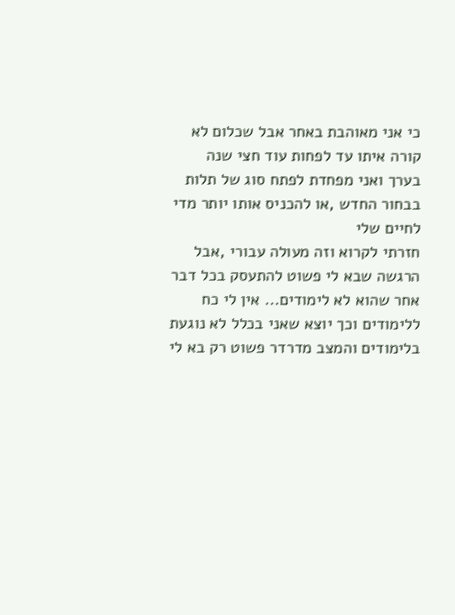כי אני מאוהבת באחר אבל שכלום לא קורה איתו עד לפחות עוד חצי שנה בערך ואני מפחדת לפתח סוג של תלות בבחור החדש ,או להכניס אותו יותר מדי לחיים שלי
חזרתי לקרוא וזה מעולה עבורי ,אבל הרגשה שבא לי פשוט להתעסק בכל דבר אחר שהוא לא לימודים... אין לי כח ללימודים וכך יוצא שאני בכלל לא נוגעת בלימודים והמצב מדרדר פשוט רק בא לי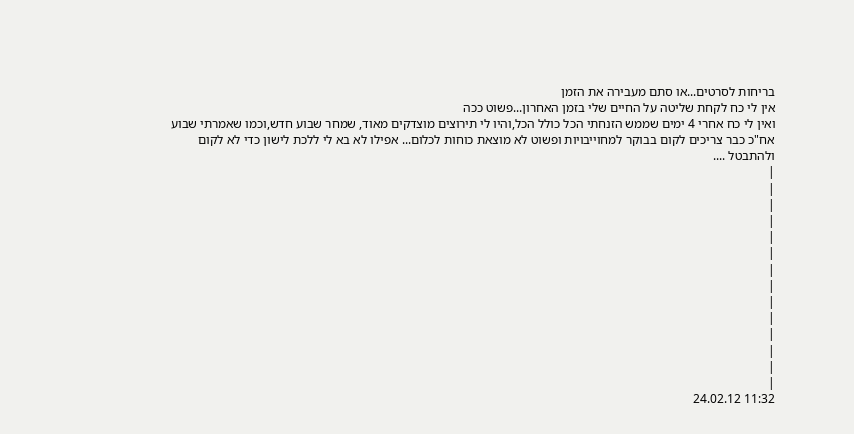בריחות לסרטים...או סתם מעבירה את הזמן
אין לי כח לקחת שליטה על החיים שלי בזמן האחרון...פשוט ככה
ואין לי כח אחרי 4 ימים שממש הזנחתי הכל כולל הכל,והיו לי תירוצים מוצדקים מאוד, שמחר שבוע חדש,וכמו שאמרתי שבוע אח"כ כבר צריכים לקום בבוקר למחוייבויות ופשוט לא מוצאת כוחות לכלום... אפילו לא בא לי ללכת לישון כדי לא לקום ולהתבטל ....
|
|
|
|
|
|
|
|
|
|
|
|
|
|
11:32 24.02.12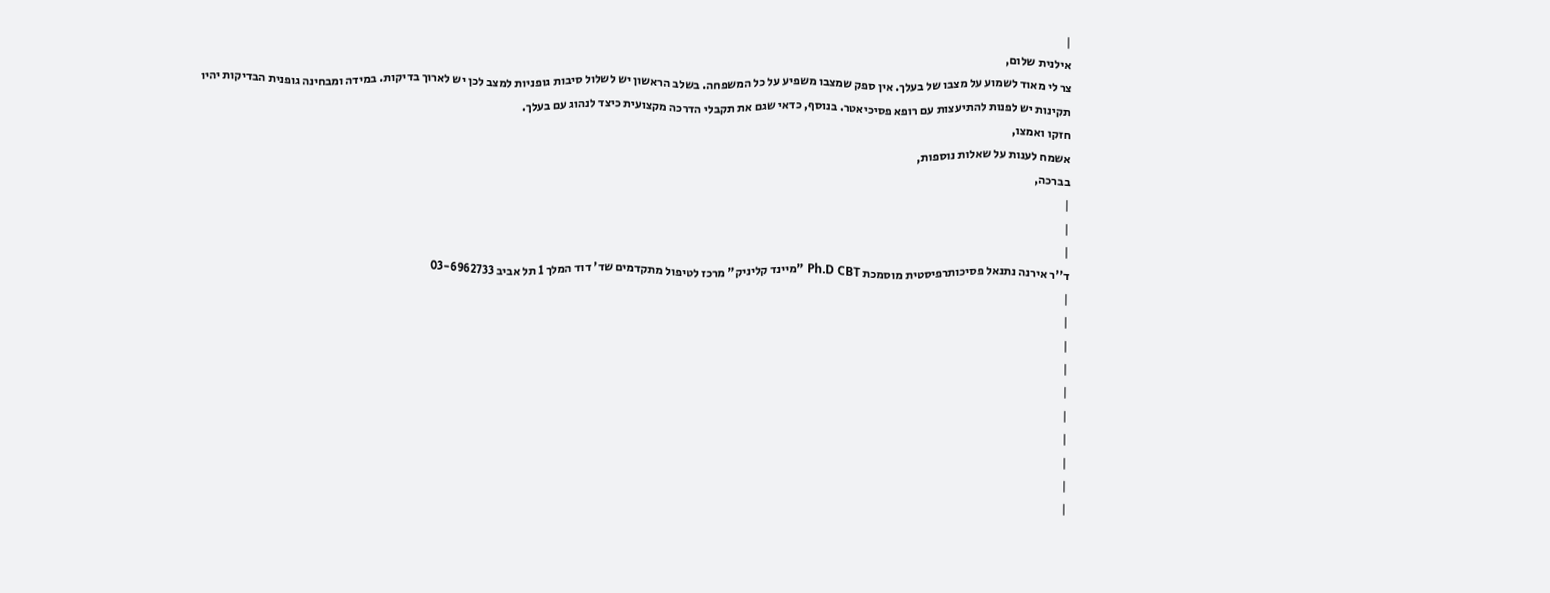|
אילנית שלום,
צר לי מאוד לשמוע על מצבו של בעלך. אין ספק שמצבו משפיע על כל המשפחה. בשלב הראשון יש לשלול סיבות גופניות למצב לכן יש לארוך בדיקות. במידה ומבחינה גופנית הבדיקות יהיו תקינות יש לפנות להתיעצות עם רופא פסיכיאטר. בנוסף, כדאי שגם את תקבלי הדרכה מקצועית כיצד לנהוג עם בעלך.
חזקו ואמצו,
אשמח לענות על שאלות נוספות,
בברכה,
|
|
|
ד''ר אירנה נתנאל פסיכותרפיסטית מוסמכת Ph.D CBT "מיינד קליניק" מרכז לטיפול מתקדמים שד' דוד המלך 1 תל אביב 03-6962733
|
|
|
|
|
|
|
|
|
|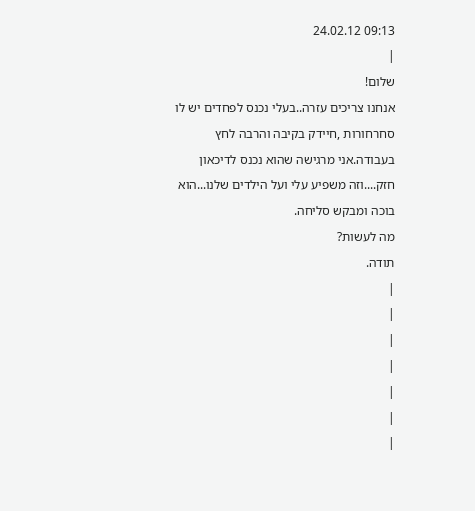09:13 24.02.12
|
שלום!
אנחנו צריכים עזרה..בעלי נכנס לפחדים יש לו סחרחורות ,חיידק בקיבה והרבה לחץ בעבודה.אני מרגישה שהוא נכנס לדיכאון חזק....וזה משפיע עלי ועל הילדים שלנו...הוא בוכה ומבקש סליחה.
מה לעשות?
תודה.
|
|
|
|
|
|
|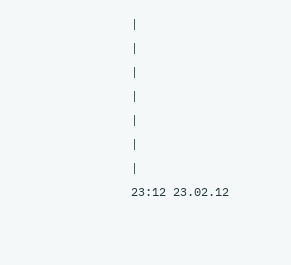|
|
|
|
|
|
|
23:12 23.02.12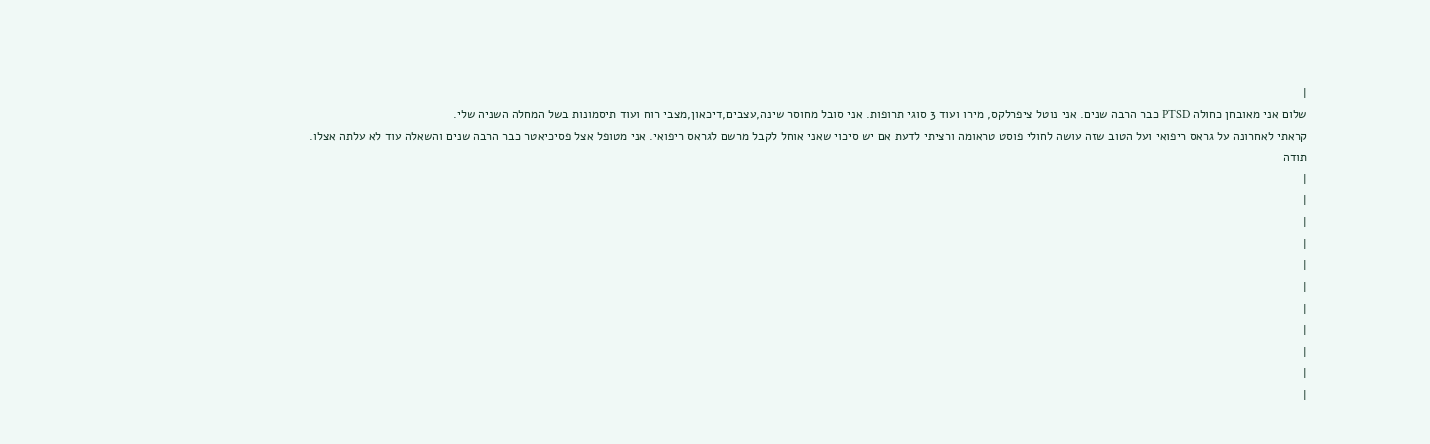|
שלום אני מאובחן כחולה PTSD כבר הרבה שנים. אני נוטל ציפרלקס, מירו ועוד 3 סוגי תרופות. אני סובל מחוסר שינה,עצבים,דיכאון,מצבי רוח ועוד תיסמונות בשל המחלה השניה שלי.
קראתי לאחרונה על גראס ריפואי ועל הטוב שזה עושה לחולי פוסט טראומה ורציתי לדעת אם יש סיכוי שאני אוחל לקבל מרשם לגראס ריפואי. אני מטופל אצל פסיכיאטר כבר הרבה שנים והשאלה עוד לא עלתה אצלו.
תודה
|
|
|
|
|
|
|
|
|
|
|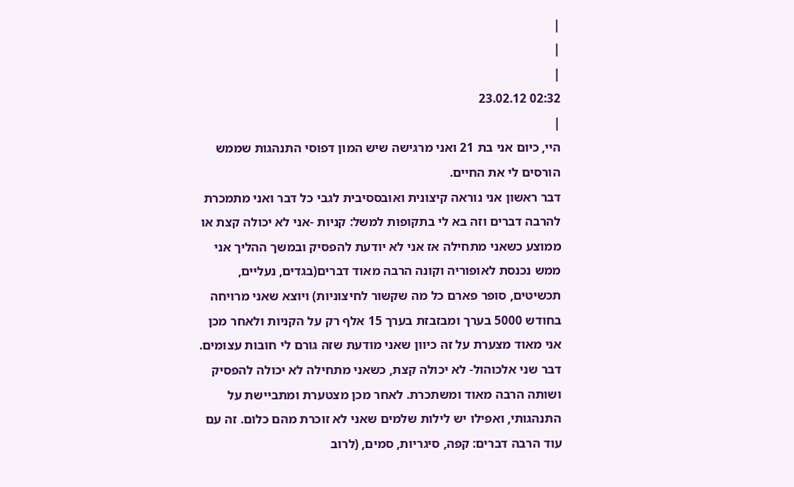|
|
|
02:32 23.02.12
|
היי, כיום אני בת 21 ואני מרגישה שיש המון דפוסי התנהגות שממש הורסים לי את החיים.
דבר ראשון אני נוראה קיצונית ואובססיבית לגבי כל דבר ואני מתמכרת להרבה דברים וזה בא לי בתקופות למשל: קניות -אני לא יכולה קצת או ממוצע כשאני מתחילה אז אני לא יודעת להפסיק ובמשך ההליך אני ממש נכנסת לאופוריה וקונה הרבה מאוד דברים(בגדים, נעליים, תכשיטים, סופר פארם כל מה שקשור לחיצוניות) ויוצא שאני מרויחה בחודש 5000 בערך ומבזבזת בערך 15 אלף רק על הקניות ולאחר מכן אני מאוד מצערת על זה כיוון שאני מודעת שזה גורם לי חובות עצומים. דבר שני אלכוהול- לא יכולה קצת, כשאני מתחילה לא יכולה להפסיק ושותה הרבה מאוד ומשתכרת. לאחר מכן מצטערת ומתביישת על התנהגותי, ואפילו יש לילות שלמים שאני לא זוכרת מהם כלום. זה עם עוד הרבה דברים: קפה, סיגריות, סמים, (לרוב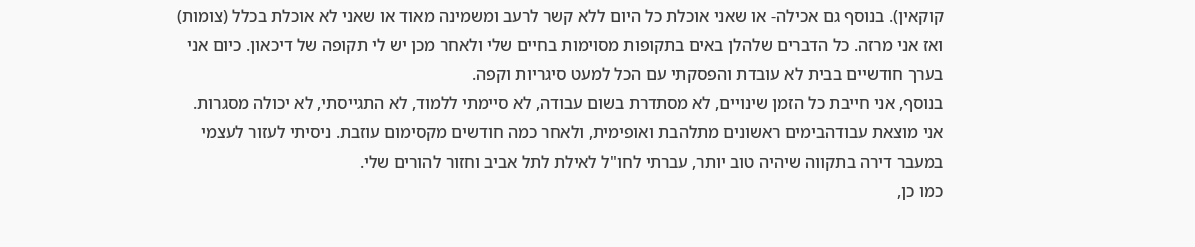קוקאין). בנוסף גם אכילה- או שאני אוכלת כל היום ללא קשר לרעב ומשמינה מאוד או שאני לא אוכלת בכלל (צומות) ואז אני מרזה. כל הדברים שלהלן באים בתקופות מסוימות בחיים שלי ולאחר מכן יש לי תקופה של דיכאון. כיום אני בערך חודשיים בבית לא עובדת והפסקתי עם הכל למעט סיגריות וקפה.
בנוסף, אני חייבת כל הזמן שינויים, לא מסתדרת בשום עבודה, לא סיימתי ללמוד, לא התגייסתי, לא יכולה מסגרות. אני מוצאת עבודהבימים ראשונים מתלהבת ואופימית, ולאחר כמה חודשים מקסימום עוזבת. ניסיתי לעזור לעצמי במעבר דירה בתקווה שיהיה טוב יותר, עברתי לחו"ל לאילת לתל אביב וחזור להורים שלי.
כמו כן,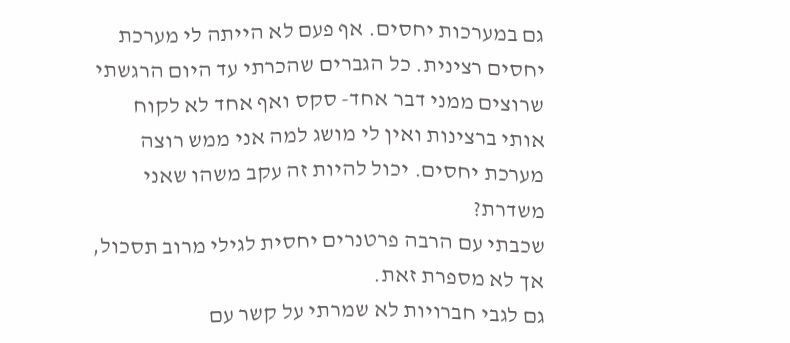גם במערכות יחסים. אף פעם לא הייתה לי מערכת יחסים רצינית. כל הגברים שהכרתי עד היום הרגשתי שרוצים ממני דבר אחד- סקס ואף אחד לא לקוח אותי ברצינות ואין לי מושג למה אני ממש רוצה מערכת יחסים. יכול להיות זה עקב משהו שאני משדרת?
שכבתי עם הרבה פרטנרים יחסית לגילי מרוב תסכול, אך לא מספרת זאת.
גם לגבי חברויות לא שמרתי על קשר עם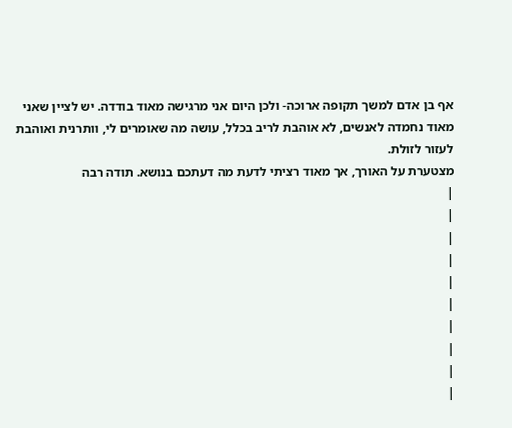אף בן אדם למשך תקופה ארוכה- ולכן היום אני מרגישה מאוד בודדה. יש לציין שאני מאוד נחמדה לאנשים, לא אוהבת לריב בכלל, עושה מה שאומרים לי, וותרנית ואוהבת לעזור לזולת.
מצטערת על האורך, אך מאוד רציתי לדעת מה דעתכם בנושא. תודה רבה
|
|
|
|
|
|
|
|
|
|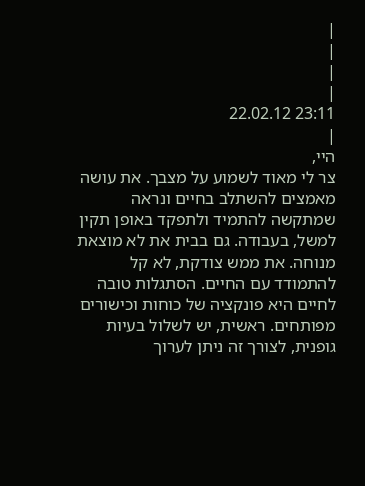|
|
|
|
23:11 22.02.12
|
היי,
צר לי מאוד לשמוע על מצבך. את עושה מאמצים להשתלב בחיים ונראה שמתקשה להתמיד ולתפקד באופן תקין למשל, בעבודה. גם בבית את לא מוצאת מנוחה. את ממש צודקת, לא קל להתמודד עם החיים. הסתגלות טובה לחיים היא פונקציה של כוחות וכישורים מפותחים. ראשית, יש לשלול בעיות גופנית, לצורך זה ניתן לערוך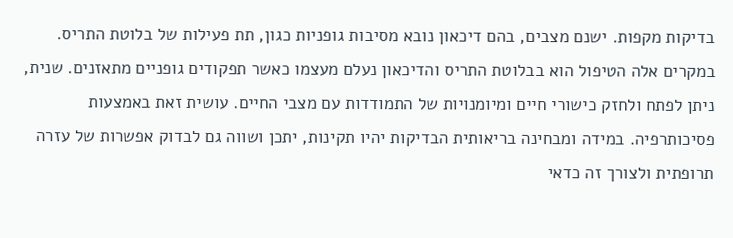בדיקות מקפות. ישנם מצבים, בהם דיכאון נובא מסיבות גופניות כגון, תת פעילות של בלוטת התריס. במקרים אלה הטיפול הוא בבלוטת התריס והדיכאון נעלם מעצמו כאשר תפקודים גופניים מתאזנים. שנית, ניתן לפתח ולחזק כישורי חיים ומיומנויות של התמודדות עם מצבי החיים. עושית זאת באמצעות פסיכותרפיה. במידה ומבחינה בריאותית הבדיקות יהיו תקינות, יתכן ושווה גם לבדוק אפשרות של עזרה תרופתית ולצורך זה כדאי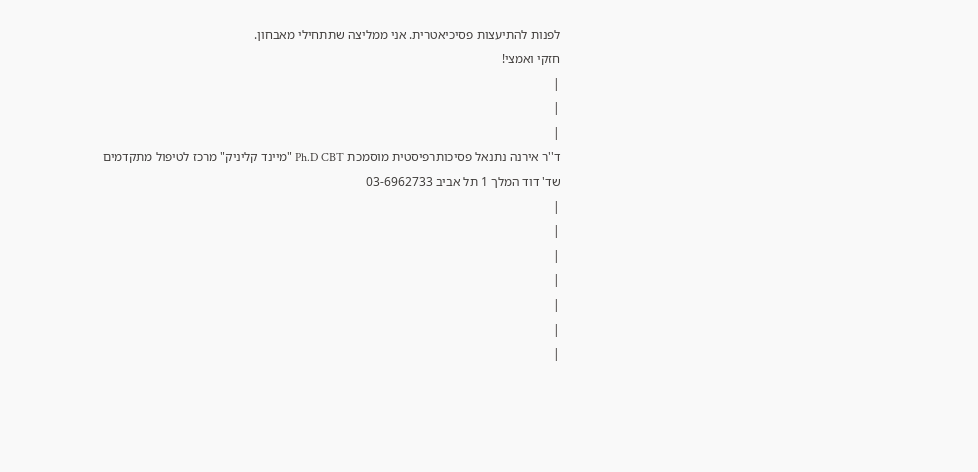לפנות להתיעצות פסיכיאטרית. אני ממליצה שתתחילי מאבחון.
חזקי ואמצי!
|
|
|
ד''ר אירנה נתנאל פסיכותרפיסטית מוסמכת Ph.D CBT "מיינד קליניק" מרכז לטיפול מתקדמים שד' דוד המלך 1 תל אביב 03-6962733
|
|
|
|
|
|
|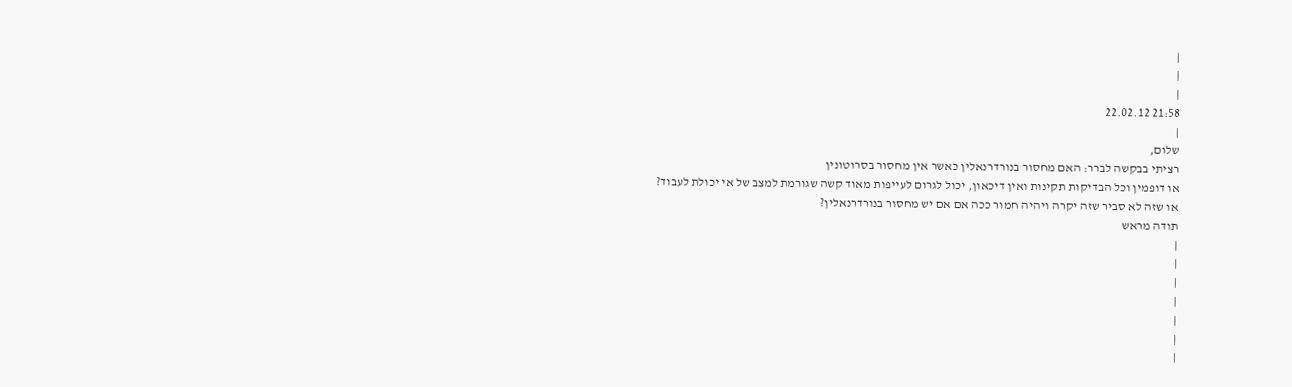|
|
|
21:58 22.02.12
|
שלום,
רציתי בבקשה לברר: האם מחסור בנורדרנאלין כאשר אין מחסור בסרוטונין
או דופמין וכל הבדיקות תקינות ואין דיכאון, יכול לגרום לעייפות מאוד קשה שגורמת למצב של אי יכולת לעבוד?
או שזה לא סביר שזה יקרה ויהיה חמור ככה אם אם יש מחסור בנורדרנאלין?
תודה מראש
|
|
|
|
|
|
|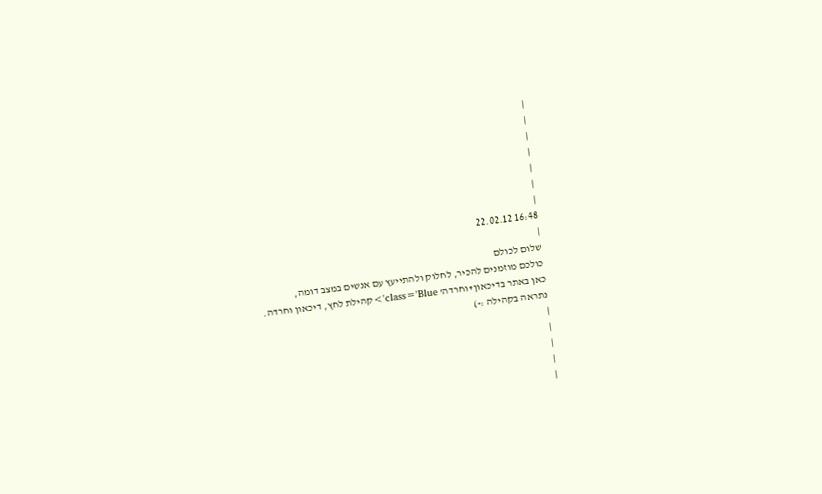|
|
|
|
|
|
|
16:48 22.02.12
|
שלום לכולם
כולכם מוזמנים להכיר, לחלוק ולהתייעץ עם אנשים במצב דומה,
כאן באתר בדיכאון+וחרדה' class='Blue'>קהילת לחץ, דיכאון וחרדה.
נתראה בקהילה :-)
|
|
|
|
|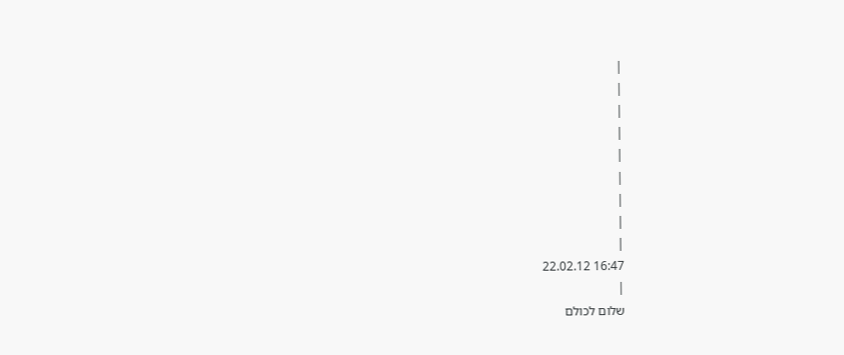|
|
|
|
|
|
|
|
|
16:47 22.02.12
|
שלום לכולם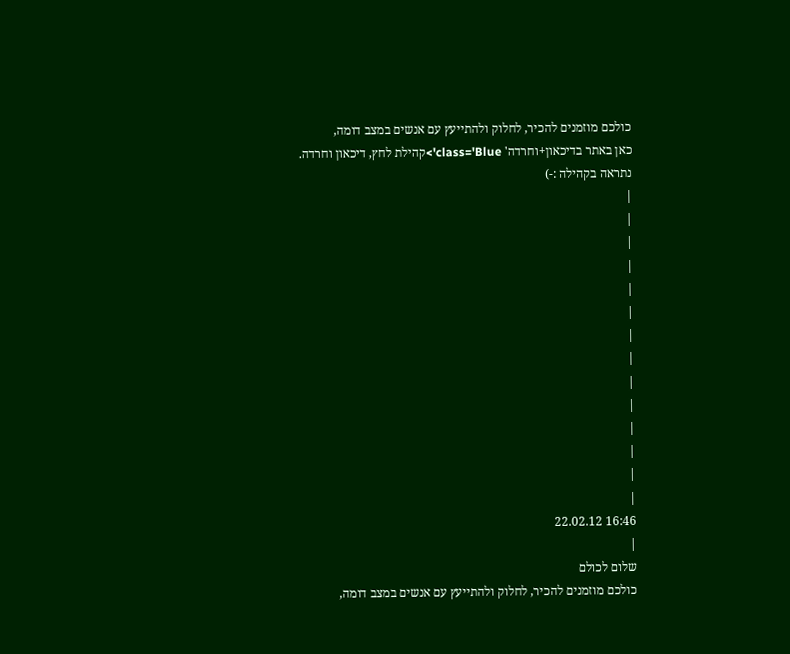כולכם מוזמנים להכיר, לחלוק ולהתייעץ עם אנשים במצב דומה,
כאן באתר בדיכאון+וחרדה' class='Blue'>קהילת לחץ, דיכאון וחרדה.
נתראה בקהילה :-)
|
|
|
|
|
|
|
|
|
|
|
|
|
|
16:46 22.02.12
|
שלום לכולם
כולכם מוזמנים להכיר, לחלוק ולהתייעץ עם אנשים במצב דומה,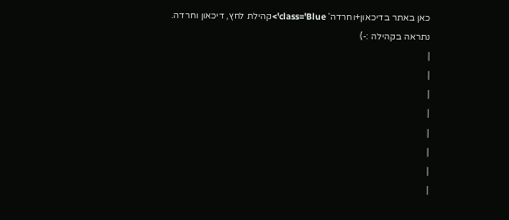כאן באתר בדיכאון+וחרדה' class='Blue'>קהילת לחץ, דיכאון וחרדה.
נתראה בקהילה :-)
|
|
|
|
|
|
|
|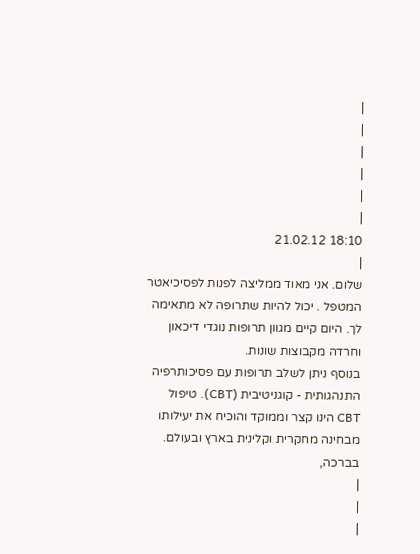|
|
|
|
|
|
18:10 21.02.12
|
שלום. אני מאוד ממליצה לפנות לפסיכיאטר המטפל . יכול להיות שתרופה לא מתאימה לך. היום קיים מגוון תרופות נוגדי דיכאון וחרדה מקבוצות שונות.
בנוסף ניתן לשלב תרופות עם פסיכותרפיה התנהגותית - קוגניטיבית (CBT). טיפול CBT הינו קצר וממוקד והוכיח את יעילותו מבחינה מחקרית וקלינית בארץ ובעולם.
בברכה,
|
|
|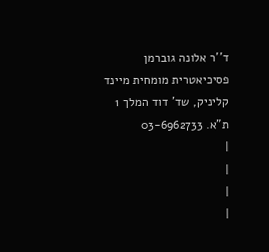ד''ר אלונה גוברמן פסיכיאטרית מומחית מיינד קליניק, שד' דוד המלך 1 ת"א. 03-6962733
|
|
|
|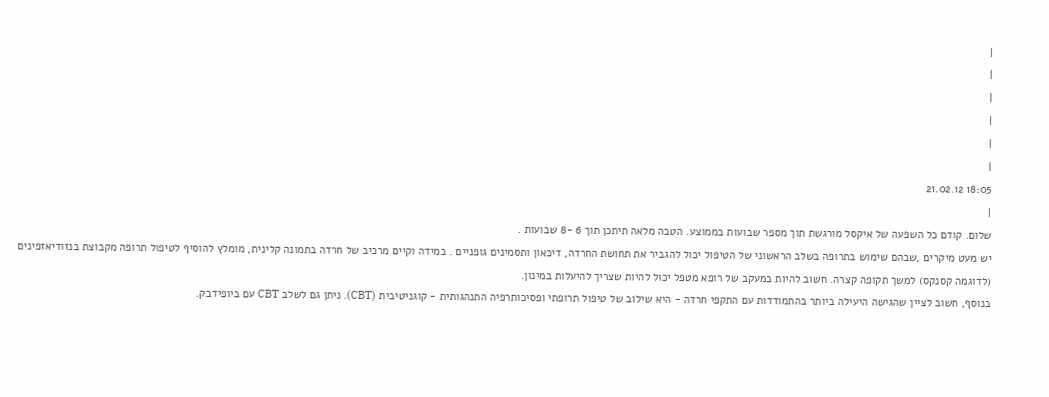|
|
|
|
|
|
18:05 21.02.12
|
שלום. קודם כל השפעה של איקסל מורגשת תוך מספר שבועות בממוצע. הטבה מלאה תיתכן תוך 6 -8 שבועות .
יש מעט מיקרים ,שבהם שימוש בתרופה בשלב הראשוני של הטיפול יכול להגביר את תחושת החרדה, דיכאון ותסמינים גופניים . במידה וקיים מרכיב של חרדה בתמונה קלינית, מומלץ להוסיף לטיפול תרופה מקבוצת בנזודיאזפינים (לדוגמה קסנקס) למשך תקופה קצרה. חשוב להיות במעקב של רופא מטפל יכול להיות שצריך להיעלות במינון.
בנוסף, חשוב לציין שהגישה היעילה ביותר בהתמודדות עם התקפי חרדה - היא שילוב של טיפול תרופתי ופסיכותרפיה התנהגותית - קוגניטיבית (CBT). ניתן גם לשלב CBT עם ביופידבק.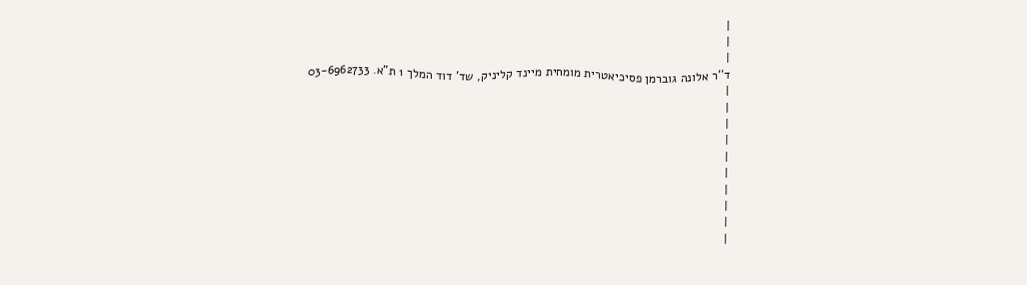|
|
|
ד''ר אלונה גוברמן פסיכיאטרית מומחית מיינד קליניק, שד' דוד המלך 1 ת"א. 03-6962733
|
|
|
|
|
|
|
|
|
|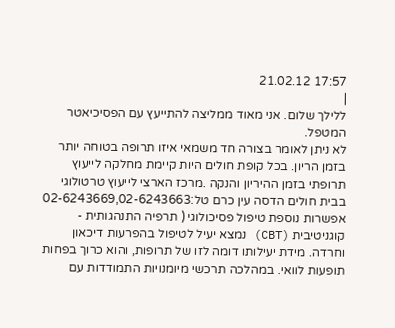17:57 21.02.12
|
ללילך שלום. אני מאוד ממליצה להתייעץ עם הפסיכיאטר המטפל.
לא ניתן לאומר בצורה חד משמאי איזו תרופה בטוחה יותר בזמן הריון. בכל קופת חולים היות קיימת מחלקה לייעוץ תרופתי בזמן ההיריון והנקה .מרכז הארצי לייעוץ טרטולוגי בבית חולים הדסה עין כרם טל:02-6243669,02-6243663
אפשרות נוספת טיפול פסיכולוגי ( תרפיה התנהגותית - קוגניטיבית (CBT) נמצא יעיל לטיפול בהפרעות דיכאון וחרדה. מידת יעילותו דומה לזו של תרופות, והוא כרוך בפחות תופעות לוואי. במהלכה תרכשי מיומנויות התמודדות עם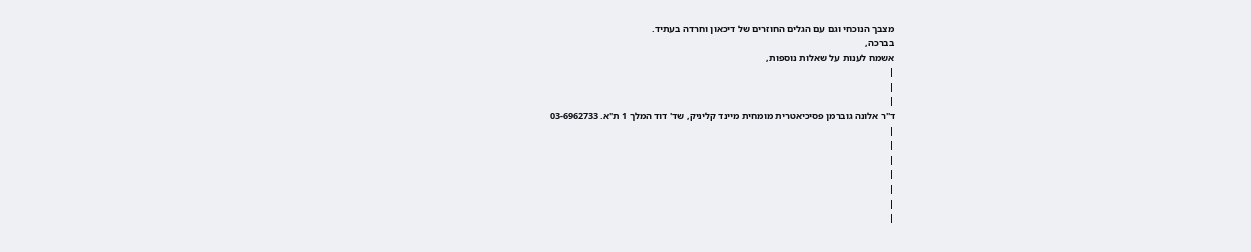מצבך הנוכחי וגם עם הגלים החוזרים של דיכאון וחרדה בעתיד.
בברכה,
אשמח לענות על שאלות נוספות,
|
|
|
ד''ר אלונה גוברמן פסיכיאטרית מומחית מיינד קליניק, שד' דוד המלך 1 ת"א. 03-6962733
|
|
|
|
|
|
|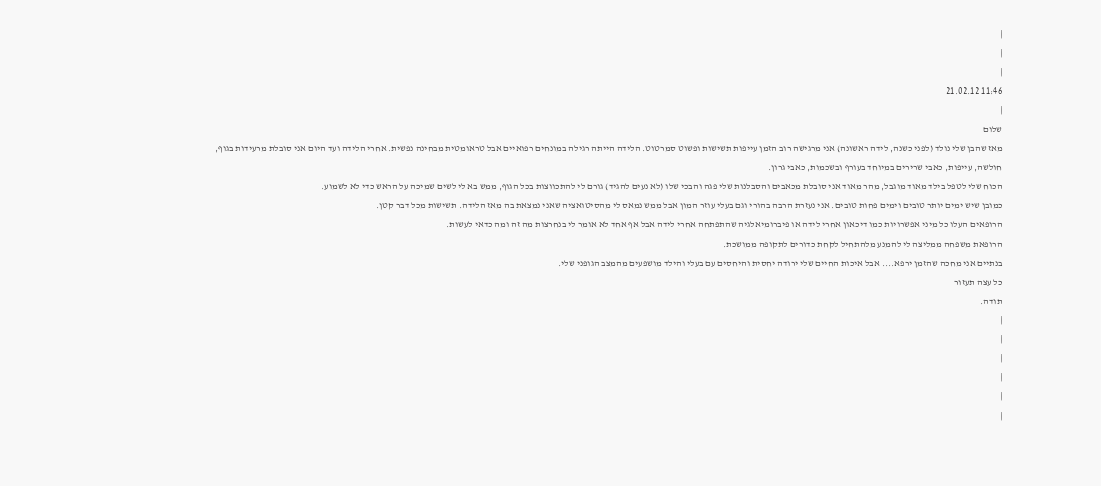|
|
|
11:46 21.02.12
|
שלום
מאז שהבן שלי נולד (לפני כשנה, לידה ראשונה) אני מרגישה רוב הזמן עייפות תשישות ופשוט סמרטוט. הלידה הייתה רגילה במונחים רפואיים אבל טראומטית מבחינה נפשית. אחרי הלידה ועד היום אני סובלת מרעידות בגוף, חולשה, עייפות, כאבי שרירים במיוחד בעורף ובשכמות, כאבי גרון.
הכוח שלי לטפל בילד מאוד מוגבל, מהר מאוד אני סובלת מכאבים והסבלנות שלי פגה והבכי שלו (לא נעים להגיד) גורם לי להתכווצות בכל הגוף, ממש בא לי לשים שמיכה על הראש כדי לא לשמוע.
כמובן שיש ימים יותר טובים וימים פחות טובים. אני נעזרת הרבה בהורי וגם בעלי עוזר המון אבל ממש נמאס לי מהסיטואציה שאני נמצאת בה מאז הלידה. תשישות מכל דבר קטן.
הרופאים העלו כל מיני אפשרויות כמו דיכאון אחרי לידה או פיברומיאלגיה שהתפתחה אחרי לידה אבל אף אחד לא אומר לי בנחרצות מה זה ומה כדאי לעשות.
הרופאת משפחה ממליצה לי להמנע מלהתחיל לקחת כדורים לתקופה ממושכת.
בנתיים אני מחכה שהזמן ירפא.... אבל איכות החיים שלי ירודה יחסית והיחסים עם בעלי והילד מושפעים מהמצב הגופני שלי.
כל עצה תעזור
תודה.
|
|
|
|
|
|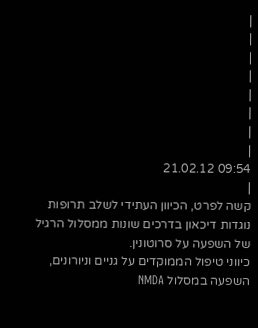|
|
|
|
|
|
|
|
09:54 21.02.12
|
קשה לפרט, הכיוון העתידי לשלב תרופות נוגדות דיכאון בדרכים שונות ממסלול הרגיל של השפעה על סרוטונין.
כיווני טיפול הממוקדים על גניים וניורונים, השפעה במסלול NMDA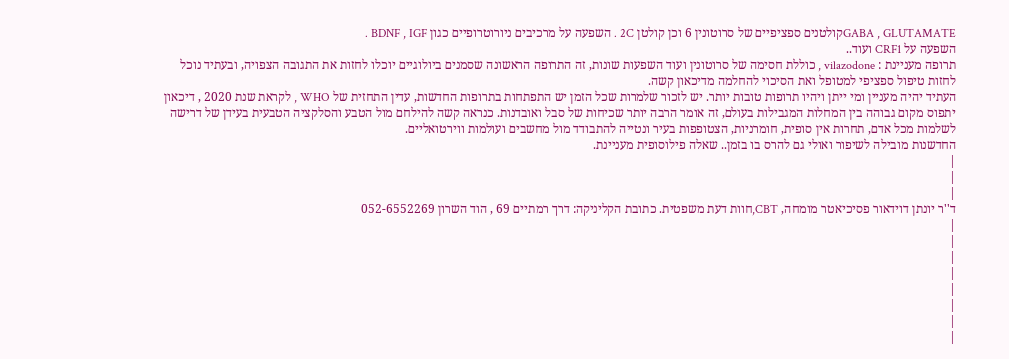GABA , GLUTAMATEקולטנים ספציפיים של סרוטונין 6 וכן קולטן 2C . השפעה על מרכיבים ניורוטרופיים כגון BDNF , IGF .
השפעה על CRF1 ועוד..
תרופה מעניינת : vilazodone , כוללת חסימה של סרוטונין ועוד השפעות שונות, זה התרופה הראשונה שסמנים ביולוגיים יוכלו לחזות את התגובה הצפויה, ובעתיד נוכל לחזות טיפול ספציפי למטופל ואת הסיכוי להחלמה מדיכאון קשה.
העתיד יהיה מעניין ומי ייתן ויהיו תרופות טובות יותר. יש לזכור שלמרות שכל הזמן יש התפתחות בתרופות החדשות, עדין התחזית של WHO , לקראת שנת 2020 , דיכאון יתפוס מקום גבוהה בין המחלות המגבילות בעולם, זה אומר הרבה יותר שכיחות של סבל ואובדנות. כנראה קשה להילחם מול הטבע והסלקציה הטבעית בעידן של דרישה לשלמות מכל אדם, תחרות אין סופית, חומרניות, הצטופפות בעיר ונטייה להתבודד מול מחשבים ועולמות ווירטואליים.
החדשנות מובילה לשיפור ואולי גם להרס בו בזמן.. שאלה פילוסופית מעניינת.
|
|
|
ד''ר יונתן דוידאור פסיכיאטר מומחה, CBT,חוות דעת משפטית. כתובת הקליניקה: דרך רמתיים 69 , הוד השרון 052-6552269
|
|
|
|
|
|
|
|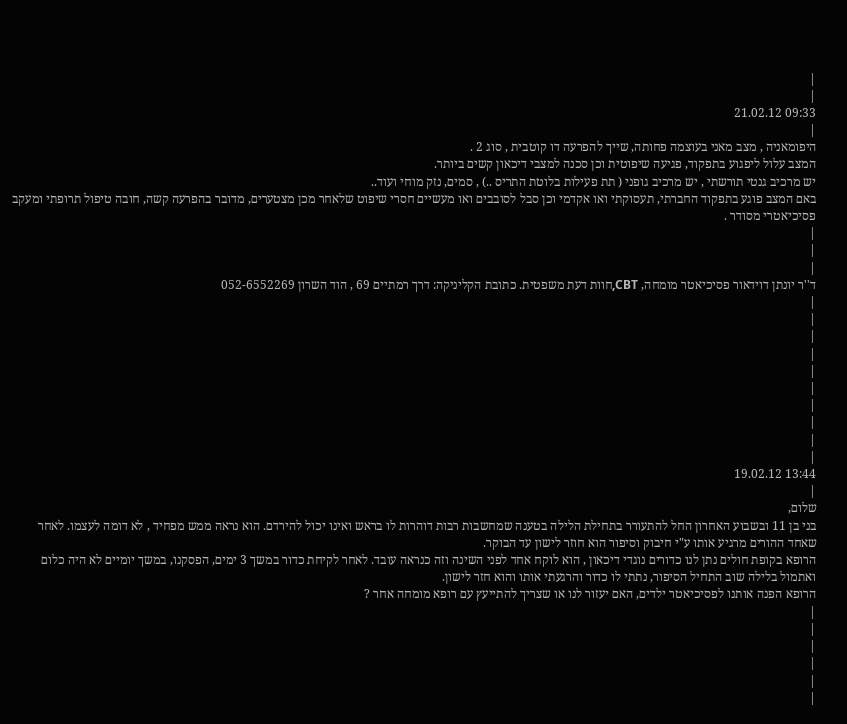|
|
09:33 21.02.12
|
היפומאניה , מצב מאני בעוצמה פחותה, שייך להפרעה דו קוטבית , סוג 2 .
המצב עלול ליפגוע בתפקוד, פגיעה שיפוטית וכן סכנה למצבי דיכאון קשים ביותר.
יש מרכיב גנטי תורשתי , יש מרכיב גופני ( תת פעילות בלוטת התריס ..) , סמים, נזק מוחי ועוד..
באם המצב פוגע בתפקוד החברתי, תעסוקתי ואו אקדמי וכן סבל לסובבים ואו מעשיים חסרי שיפוט שלאחר מכן מצטערים, מדובר בהפרעה קשה, חובה טיפול תרופתי ומעקב פסיכיאטרי מסודר .
|
|
|
ד''ר יונתן דוידאור פסיכיאטר מומחה, CBT,חוות דעת משפטית. כתובת הקליניקה: דרך רמתיים 69 , הוד השרון 052-6552269
|
|
|
|
|
|
|
|
|
|
13:44 19.02.12
|
שלום,
בני בן 11 ובשבוע האחרון החל להתעורר בתחילת הלילה בטענה שמחשבות רבות דוהרות לו בראש ואינו יכול להירדם. הוא נראה ממש מפחיד , לא דומה לעצמו. לאחר שאחד ההורים מרגיע אותו ע"י חיבוק וסיפור הוא חוזר לישון עד הבוקר.
הרופא בקופת חולים נתן לנו כדורים נוגדי דיכאון , הוא לוקח אחד לפני השינה וזה כנראה עובד. לאחר לקיחת כדור במשך 3 ימים, הפסקנו, במשך יומיים לא היה כלום ואתמול בלילה שוב התחיל הסיפור, נתתי לו כדור והרגעתי אותו והוא חזר לישון.
הרופא הפנה אותנו לפסיכיאטר ילדים, האם יעזור לנו או שצריך להתייעץ עם רופא מומחה אחר ?
|
|
|
|
|
|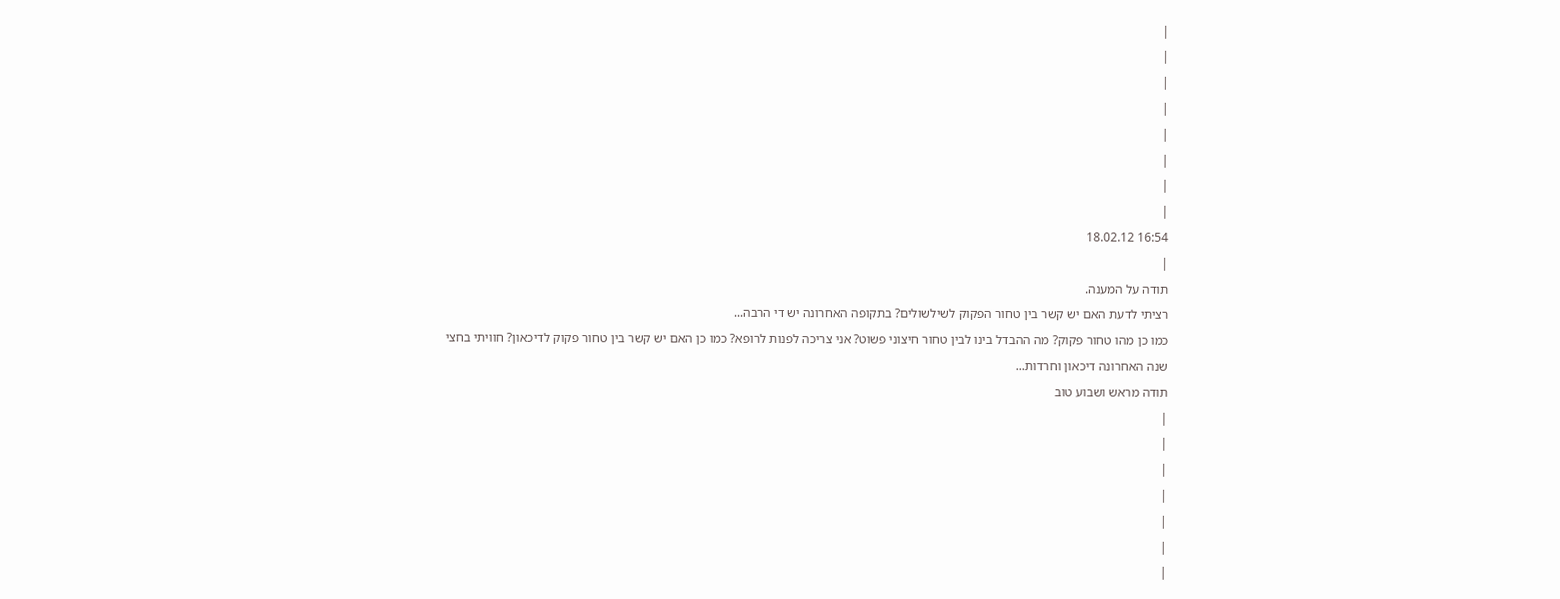|
|
|
|
|
|
|
|
16:54 18.02.12
|
תודה על המענה.
רציתי לדעת האם יש קשר בין טחור הפקוק לשילשולים? בתקופה האחרונה יש די הרבה...
כמו כן מהו טחור פקוק? מה ההבדל בינו לבין טחור חיצוני פשוט? אני צריכה לפנות לרופא? כמו כן האם יש קשר בין טחור פקוק לדיכאון? חוויתי בחצי שנה האחרונה דיכאון וחרדות...
תודה מראש ושבוע טוב
|
|
|
|
|
|
|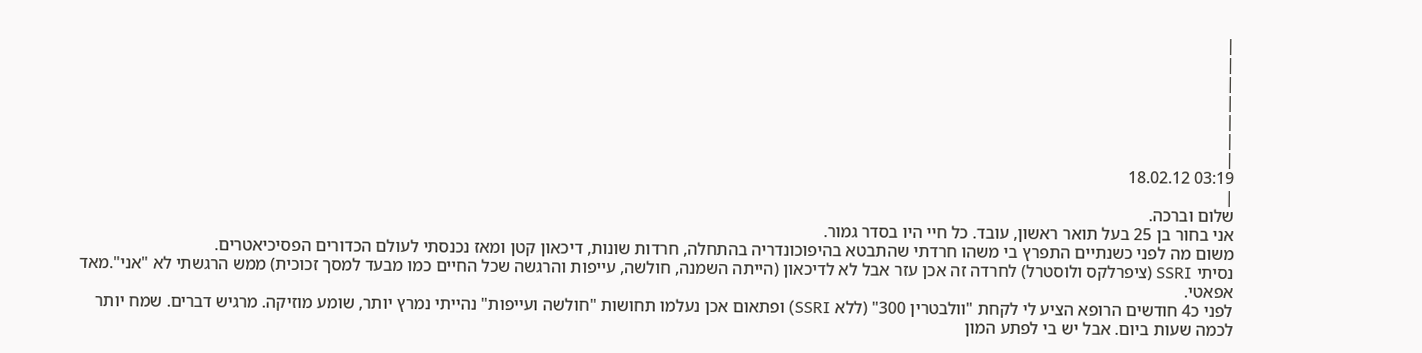|
|
|
|
|
|
|
03:19 18.02.12
|
שלום וברכה.
אני בחור בן 25 בעל תואר ראשון, עובד. כל חיי היו בסדר גמור.
משום מה לפני כשנתיים התפרץ בי משהו חרדתי שהתבטא בהיפוכונדריה בהתחלה, חרדות שונות, דיכאון קטן ומאז נכנסתי לעולם הכדורים הפסיכיאטרים.
נסיתי SSRI (ציפרלקס ולוסטרל) לחרדה זה אכן עזר אבל לא לדיכאון (הייתה השמנה, חולשה, עייפות והרגשה שכל החיים כמו מבעד למסך זכוכית) ממש הרגשתי לא "אני".מאד אפאטי.
לפני כ4 חודשים הרופא הציע לי לקחת "וולבטרין 300" (ללא SSRI) ופתאום אכן נעלמו תחושות "חולשה ועייפות" נהייתי נמרץ יותר, שומע מוזיקה. מרגיש דברים. שמח יותר לכמה שעות ביום. אבל יש בי לפתע המון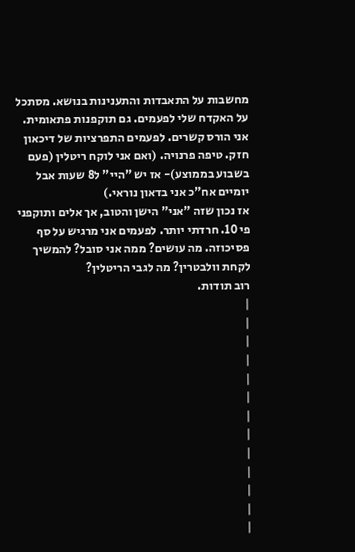מחשבות על התאבדות והתענינות בנושא. מסתכל על האקדח שלי לפעמים. גם תוקפנות פתאומית.
אני הורס קשרים. לפעמים התפרציות של דיכאון חזק. טיפה פרנויה. (ואם אני לוקח ריטלין (פעם בשבוע בממוצע)- אז יש "היי" ל8 שעות אבל יומיים אח"כ אני בדאון נוראי.)
אז נכון שזה "אני" הישן והטוב, אך אלים ותוקפני פי 10. חרדתי יותר. לפעמים אני מרגיש על סף פסיכוזה. מה עושים? ממה אני סובל? להמשיך לקחת וולבטרין? מה לגבי הריטלין?
רוב תודות.
|
|
|
|
|
|
|
|
|
|
|
|
|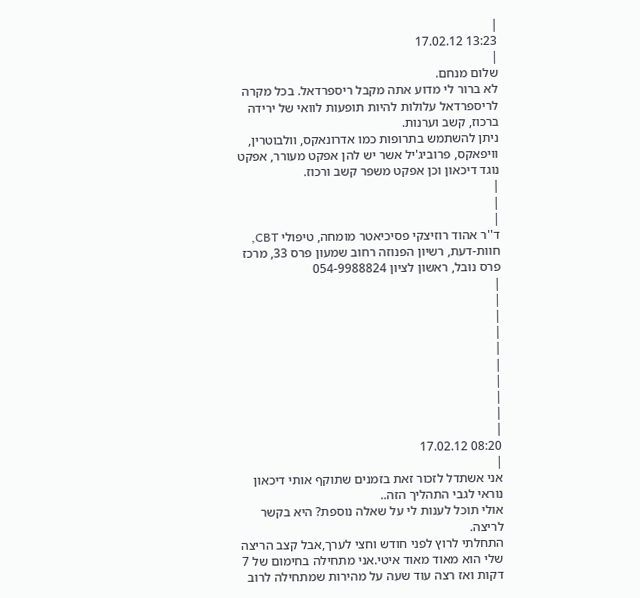|
13:23 17.02.12
|
שלום מנחם.
לא ברור לי מדוע אתה מקבל ריספרדאל. בכל מקרה לריספרדאל עלולות להיות תופעות לוואי של ירידה ברכוז, קשב וערנות.
ניתן להשתמש בתרופות כמו אדרונאקס, וולבוטרין, וויפאקס, פרוביג'יל אשר יש להן אפקט מעורר, אפקט נוגד דיכאון וכן אפקט משפר קשב ורכוז.
|
|
|
ד''ר אהוד רוזיצקי פסיכיאטר מומחה, טיפולי CBT, חוות-דעת, רשיון הפנוזה רחוב שמעון פרס 33, מרכז פרס נובל, ראשון לציון 054-9988824
|
|
|
|
|
|
|
|
|
|
08:20 17.02.12
|
אני אשתדל לזכור זאת בזמנים שתוקף אותי דיכאון נוראי לגבי התהליך הזה..
אולי תוכל לענות לי על שאלה נוספת? היא בקשר לריצה.
התחלתי לרוץ לפני חודש וחצי לערך,אבל קצב הריצה שלי הוא מאוד מאוד איטי.אני מתחילה בחימום של 7 דקות ואז רצה עוד שעה על מהירות שמתחילה לרוב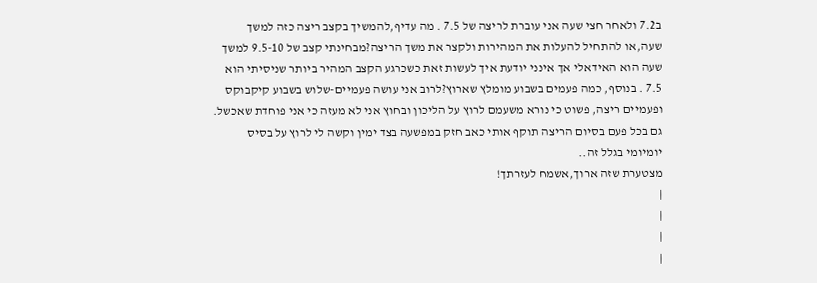ב7.2 ולאחר חצי שעה אני עוברת לריצה של 7.5 . מה עדיף,להמשיך בקצב ריצה כזה למשך שעה,או להתחיל להעלות את המהירות ולקצר את משך הריצה?מבחינתי קצב של 9.5-10 למשך שעה הוא האידאלי אך אינני יודעת איך לעשות זאת כשכרגע הקצב המהיר ביותר שניסיתי הוא 7.5 . בנוסף, כמה פעמים בשבוע מומלץ שארוץ?לרוב אני עושה פעמיים-שלוש בשבוע קיקבוקס ופעמיים ריצה, פשוט כי נורא משעמם לרוץ על הליכון ובחוץ אני לא מעזה כי אני פוחדת שאכשל. גם בכל פעם בסיום הריצה תוקף אותי כאב חזק במפשעה בצד ימין וקשה לי לרוץ על בסיס יומיומי בגלל זה..
מצטערת שזה ארוך,אשמח לעזרתך!
|
|
|
|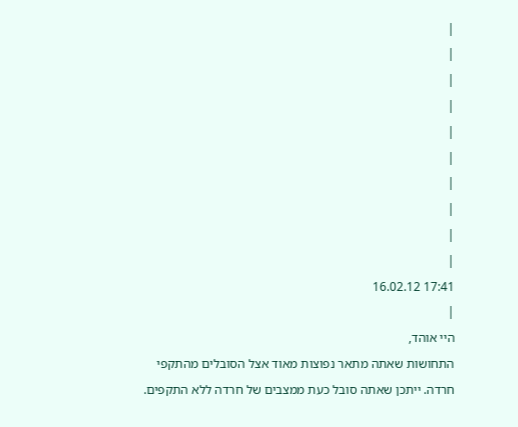|
|
|
|
|
|
|
|
|
|
17:41 16.02.12
|
היי אוהד,
התחושות שאתה מתאר נפוצות מאוד אצל הסובלים מהתקפי חרדה. ייתכן שאתה סובל כעת ממצבים של חרדה ללא התקפים.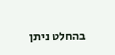בהחלט ניתן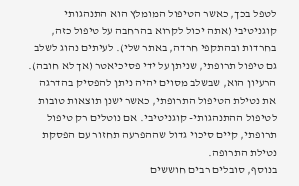לטפל בכך, כאשר הטיפול המומלץ הוא התנהגותי קוגניטיבי (אתה יכול לקרוא בהרחבה על טיפול כזה, בחרדות ובהתקפי חרדה, באתר שלי). לעיתים נהוג לשלב גם טיפול תרופתי, שניתן על ידי פסיכיאטר (אך לא חובה). הרעיון הוא, שבשלב מסוים יהיה ניתן להפסיק בהדרגה את נטילת הטיפול התרופתי, כאשר ישנן תוצאות טובות לטיפול ההתנהגותי- קוגניטיבי. אם נוטלים רק טיפול תרופתי, קיים סיכוי גדול שההפרעה תחזור עם הפסקת נטילת התרופה.
בנוסף, סובלים רבים חוששים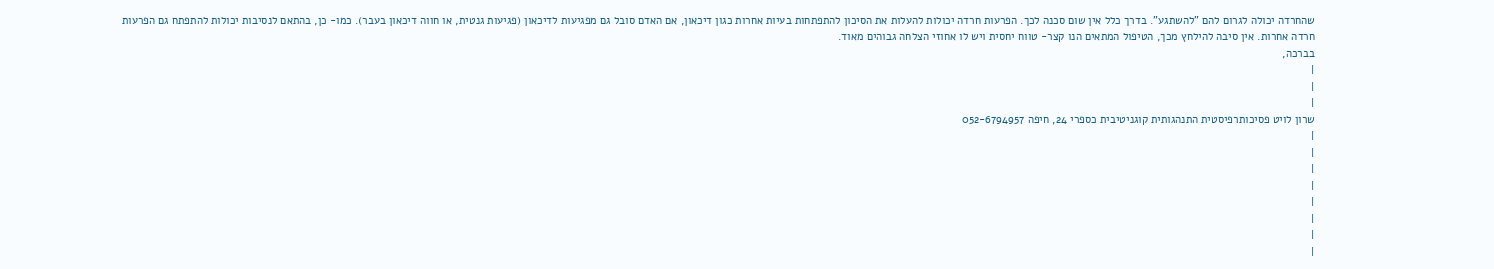שהחרדה יכולה לגרום להם "להשתגע". בדרך כלל אין שום סכנה לכך. הפרעות חרדה יכולות להעלות את הסיכון להתפתחות בעיות אחרות כגון דיכאון, אם האדם סובל גם מפגיעות לדיכאון (פגיעות גנטית, או חווה דיכאון בעבר). כמו- כן, בהתאם לנסיבות יכולות להתפתח גם הפרעות חרדה אחרות. אין סיבה להילחץ מכך, הטיפול המתאים הנו קצר- טווח יחסית ויש לו אחוזי הצלחה גבוהים מאוד.
בברכה,
|
|
|
שרון לויט פסיכותרפיסטית התנהגותית קוגניטיבית כספרי 24, חיפה 052-6794957
|
|
|
|
|
|
|
|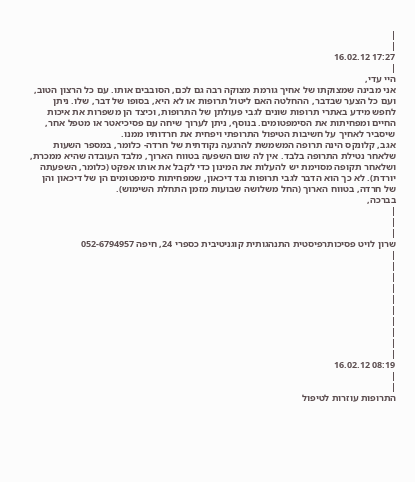|
|
17:27 16.02.12
|
היי עדי,
אני מבינה שמצוקתו של אחיך גורמת מצוקה רבה גם לכם, הסובבים אותו. עם כל הרצון הטוב, ועם כל הצער שבדבר, ההחלטה האם ליטול תרופות או לא היא, בסופו של דבר, שלו. ניתן לחפש מידע באתרי תרופות שונים לגבי פעולתן של התרופות, וכיצד הן משפרות את איכות החיים ומפחיתות את הסימפטומים. בנוסף, ניתן לערוך שיחה עם פסיכיאטר או מטפל אחר, שיסביר לאחיך על חשיבות הטיפול התרופתי ויפחית את חרדותיו ממנו.
אגב, קלונקס הינה תרופה המשמשת להרגעה נקודתית של חרדה- כלומר, במספר השעות שלאחר נטילת התרופה בלבד. אין לה שום השפעה בטווח הארוך, מלבד העובדה שהיא ממכרת, ושלאחר תקופה מסוימת יש להעלות את המינון כדי לקבל את אותו אפקט (כלומר, השפעתה יורדת). לא כך הוא הדבר לגבי תרופות נגד דיכאון, שמפחיתות סימפטומים הן של דיכאון והן של חרדה, בטווח הארוך (החל משלושה שבועות מזמן התחלת השימוש).
בברכה,
|
|
|
שרון לויט פסיכותרפיסטית התנהגותית קוגניטיבית כספרי 24, חיפה 052-6794957
|
|
|
|
|
|
|
|
|
|
08:19 16.02.12
|
|
התרופות עוזרות לטיפול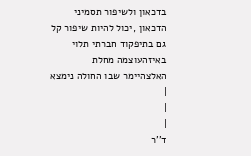בדכאון ולשיפור תסמיני הדכאון ,יכול להיות שיפור קל גם בתיפקוד חברתי תלוי באיזהעוצמה מחלת האלצהיימר שבו החולה נימצא
|
|
|
ד''ר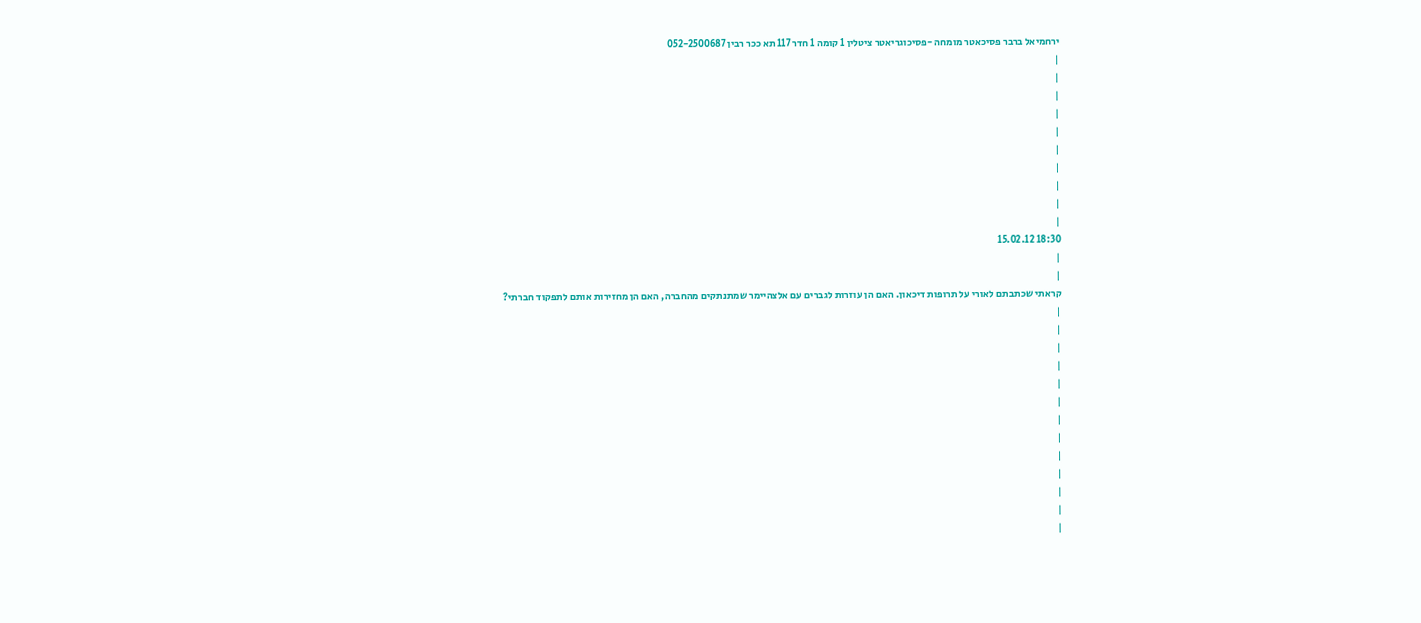ירחמיאל ברבר פסיכאטר מומחה -פסיכוגריאטר ציטלין 1 קומה 1 חדר 117 תא ככר רבין 052-2500687
|
|
|
|
|
|
|
|
|
|
18:30 15.02.12
|
|
קראתי שכתבתם לאורי על תרופות דיכאון. האם הן עוזרות לגברים עם אלצהיימר שמתנתקים מהחברה, האם הן מחזירות אותם לתפקוד חברתי?
|
|
|
|
|
|
|
|
|
|
|
|
|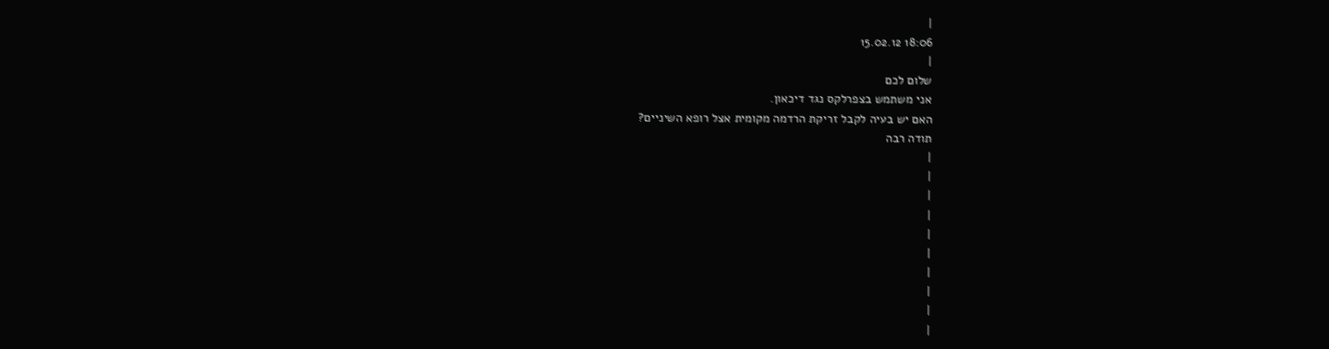|
18:06 15.02.12
|
שלום לכם
אני משתמש בצפרלקס נגד דיכאון.
האם יש בעיה לקבל זריקת הרדמה מקומית אצל רופא השיניים?
תודה רבה
|
|
|
|
|
|
|
|
|
|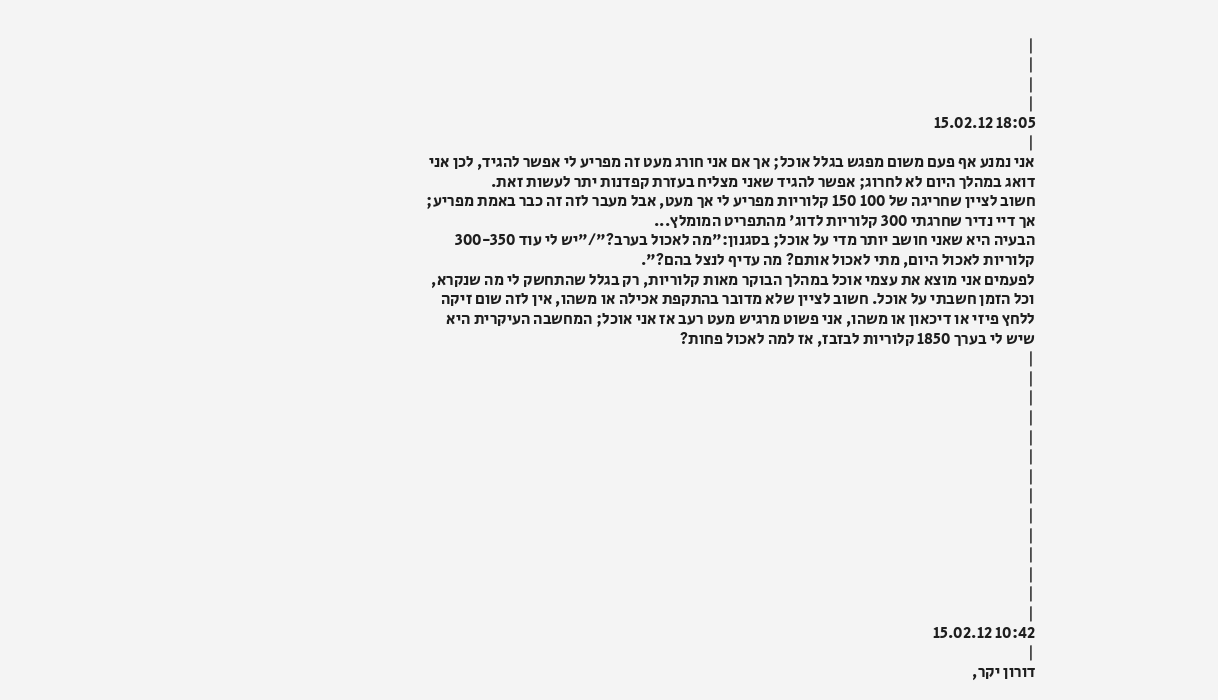|
|
|
|
18:05 15.02.12
|
אני נמנע אף פעם משום מפגש בגלל אוכל; אך אם אני חורג מעט זה מפריע לי אפשר להגיד, לכן אני דואג במהלך היום לא לחרוג; אפשר להגיד שאני מצליח בעזרת קפדנות יתר לעשות זאת.
חשוב לציין שחריגה של 100 150 קלוריות מפריע לי אך מעט, אבל מעבר לזה זה כבר באמת מפריע; אך דיי נדיר שחרגתי 300 קלוריות לדוג' מהתפריט המומלץ...
הבעיה היא שאני חושב יותר מדי על אוכל; בסגנון:"מה לאכול בערב?"/"יש לי עוד 300-350 קלוריות לאכול היום, מתי לאכול אותם? מה עדיף לנצל בהם?".
לפעמים אני מוצא את עצמי אוכל במהלך הבוקר מאות קלוריות, רק בגלל שהתחשק לי מה שנקרא, וכל הזמן חשבתי על אוכל. חשוב לציין שלא מדובר בהתקפת אכילה או משהו, אין לזה שום זיקה ללחץ פיזי או דיכאון או משהו, אני פשוט מרגיש מעט רעב אז אני אוכל; המחשבה העיקרית היא שיש לי בערך 1850 קלוריות לבזבז, אז למה לאכול פחות?
|
|
|
|
|
|
|
|
|
|
|
|
|
|
10:42 15.02.12
|
דורון יקר,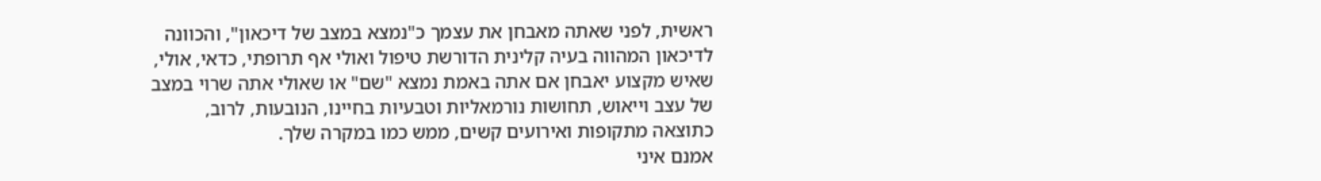ראשית, לפני שאתה מאבחן את עצמך כ"נמצא במצב של דיכאון", והכוונה לדיכאון המהווה בעיה קלינית הדורשת טיפול ואולי אף תרופתי, כדאי, אולי, שאיש מקצוע יאבחן אם אתה באמת נמצא "שם" או שאולי אתה שרוי במצב של עצב וייאוש, תחושות נורמאליות וטבעיות בחיינו, הנובעות, לרוב, כתוצאה מתקופות ואירועים קשים, ממש כמו במקרה שלך.
אמנם איני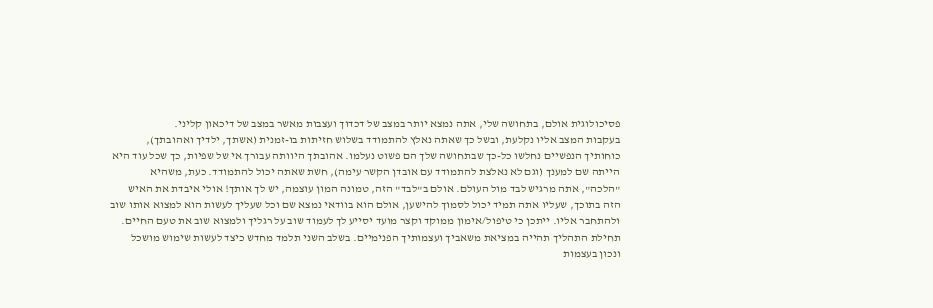פסיכולוגית אולם, בתחושה שלי, אתה נמצא יותר במצב של דכדוך ועצבות מאשר במצב של דיכאון קליני.
בעקבות המצב אליו נקלעת, ובשל כך שאתה נאלץ להתמודד בשלוש חזיתות בו-זמנית (אשתך, ילדיך ואהובתך), כוחותיך הנפשיים נחלשו כל-כך שבתחושה שלך הם פשוט נעלמו. אהובתך היוותה עבורך אי של שפיות, כך שכל עוד היא הייתה שם למענך (וגם לא נאלצת להתמודד עם אובדן הקשר עימה), חשת שאתה יכול להתמודד. כעת, משהיא "הלכה", אתה מרגיש לבד מול העולם. אולם ב"לבד" הזה, טמונה המון עוצמה, יש לך אותך! אולי איבדת את האיש הזה בתוכך, שעליו אתה תמיד יכול לסמוך להישען, אולם הוא בוודאי נמצא שם וכל שעליך לעשות הוא למצוא אותו שוב ולהתחבר אליו. ייתכן כי טיפול/אימון ממוקד וקצר מועד יסייע לך לעמוד שוב על רגליך ולמצוא שוב את טעם החיים. תחילת התהליך תהייה במציאת משאביך ועצמותיך הפנימיים. בשלב השני תלמד מחדש כיצד לעשות שימוש מושכל ונכון בעצמות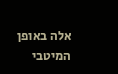אלה באופן המיטבי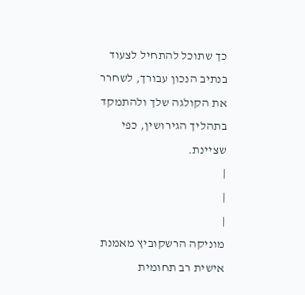כך שתוכל להתחיל לצעוד בנתיב הנכון עבורך, לשחרר את הקולגה שלך ולהתמקד בתהליך הגירושין, כפי שציינת.
|
|
|
מוניקה הרשקוביץ מאמנת אישית רב תחומית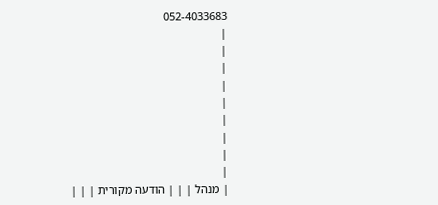052-4033683
|
|
|
|
|
|
|
|
|
| מנהל | | | הודעה מקורית | | |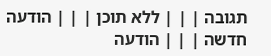תגובה | | | ללא תוכן | | | הודעה חדשה | | | הודעה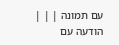עם תמונה | | | הודעה עם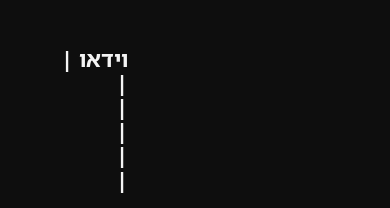וידאו |
|
|
|
|
|